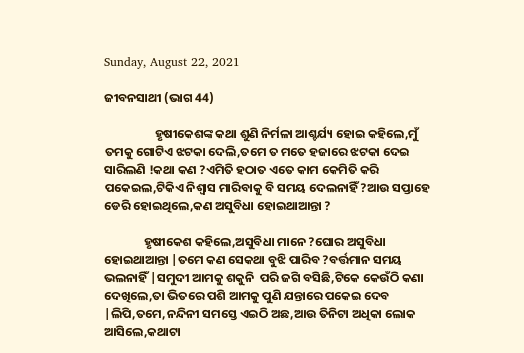Sunday, August 22, 2021

ଜୀବନସାଥୀ (ଭାଗ 44)

                  ହୃଷୀକେଶଙ୍କ କଥା ଶୁଣି ନିର୍ମଳା ଆଶ୍ଚର୍ଯ୍ୟ ହୋଇ କହିଲେ,ମୁଁ ତମକୁ ଗୋଟିଏ ଝଟକା ଦେଲି,ତମେ ତ ମତେ ହଜାରେ ଝଟକା ଦେଇ ସାରିଲଣି !କଥା କଣ ?ଏମିତି ହଠାତ ଏତେ କାମ କେମିତି କରି ପକେଇଲ,ଟିକିଏ ନିଶ୍ଵାସ ମାରିବାକୁ ବି ସମୟ ଦେଲନାହିଁ ?ଆଉ ସପ୍ତାହେ ଡେରି ହୋଇଥିଲେ,କଣ ଅସୁବିଧା ହୋଇଥାଆନ୍ତା ?

              ହୃଷୀକେଶ କହିଲେ,ଅସୁବିଧା ମାନେ ?ଘୋର ଅସୁବିଧା ହୋଇଥାଆନ୍ତା |ତମେ କଣ ସେକଥା ବୁଝି ପାରିବ ?ବର୍ତ୍ତମାନ ସମୟ ଭଲନାହିଁ |ସମୁଦୀ ଆମକୁ ଶକୁନି  ପରି ଜଗି ବସିଛି,ଟିକେ କେଉଁଠି କଣା ଦେଖିଲେ,ତା ଭିତରେ ପଶି ଆମକୁ ପୁଣି ଯନ୍ତାରେ ପକେଇ ଦେବ |ଲିପି,ତମେ,ନନ୍ଦିନୀ ସମସ୍ତେ ଏଇଠି ଅଛ,ଆଉ ତିନିଟା ଅଧିକା ଲୋକ ଆସିଲେ,କଥାଟା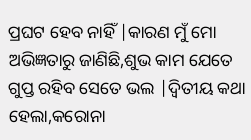ପ୍ରଘଟ ହେବ ନାହିଁ |କାରଣ ମୁଁ ମୋ ଅଭିଜ୍ଞତାରୁ ଜାଣିଛି,ଶୁଭ କାମ ଯେତେ ଗୁପ୍ତ ରହିବ ସେତେ ଭଲ |ଦ୍ୱିତୀୟ କଥା ହେଲା,କରୋନା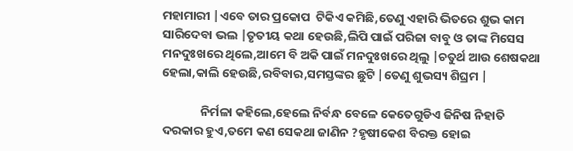ମହାମାରୀ |ଏବେ ତାର ପ୍ରକୋପ  ଟିକିଏ କମିଛି,ତେଣୁ ଏହାରି ଭିତରେ ଶୁଭ କାମ ସାରିଦେବା ଭଲ |ତୃତୀୟ କଥା ହେଉଛି,ଲିପି ପାଇଁ ପରିଜା ବାବୁ ଓ ତାଙ୍କ ମିସେସ  ମନଦୁଃଖରେ ଥିଲେ,ଆମେ ବି ଅକି ପାଇଁ ମନଦୁଃଖରେ ଥିଲୁ |ଚତୁର୍ଥ ଆଉ ଶେଷକଥା ହେଲା,କାଲି ହେଉଛି,ରବିବାର,ସମସ୍ତଙ୍କର ଛୁଟି |ତେଣୁ ଶୁଭସ୍ୟ ଶିଘ୍ରମ |

              ନିର୍ମଳା କହିଲେ,ହେଲେ ନିର୍ବନ୍ଧ ବେଳେ କେତେଗୁଡିଏ ଜିନିଷ ନିହାତି ଦରକାର ହୁଏ,ତମେ କଣ ସେକଥା ଜାଣିନ ?ହୃଷୀକେଶ ବିରକ୍ତ ହୋଇ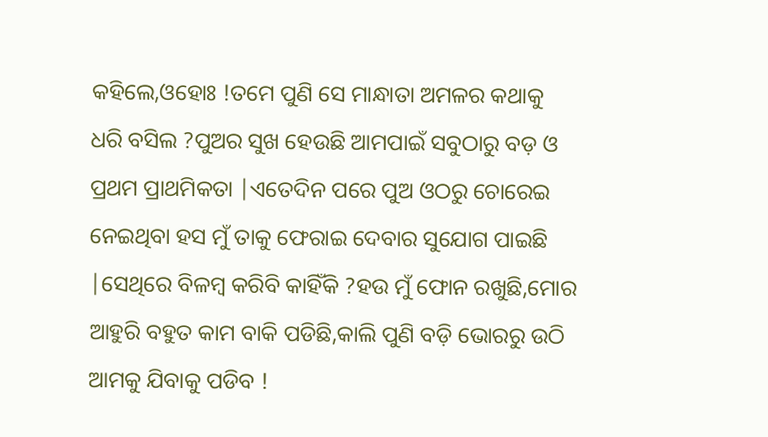କହିଲେ,ଓହୋଃ !ତମେ ପୁଣି ସେ ମାନ୍ଧାତା ଅମଳର କଥାକୁ ଧରି ବସିଲ ?ପୁଅର ସୁଖ ହେଉଛି ଆମପାଇଁ ସବୁଠାରୁ ବଡ଼ ଓ ପ୍ରଥମ ପ୍ରାଥମିକତା |ଏତେଦିନ ପରେ ପୁଅ ଓଠରୁ ଚୋରେଇ ନେଇଥିବା ହସ ମୁଁ ତାକୁ ଫେରାଇ ଦେବାର ସୁଯୋଗ ପାଇଛି |ସେଥିରେ ବିଳମ୍ବ କରିବି କାହିଁକି ?ହଉ ମୁଁ ଫୋନ ରଖୁଛି,ମୋର ଆହୁରି ବହୁତ କାମ ବାକି ପଡିଛି,କାଲି ପୁଣି ବଡ଼ି ଭୋରରୁ ଉଠି ଆମକୁ ଯିବାକୁ ପଡିବ !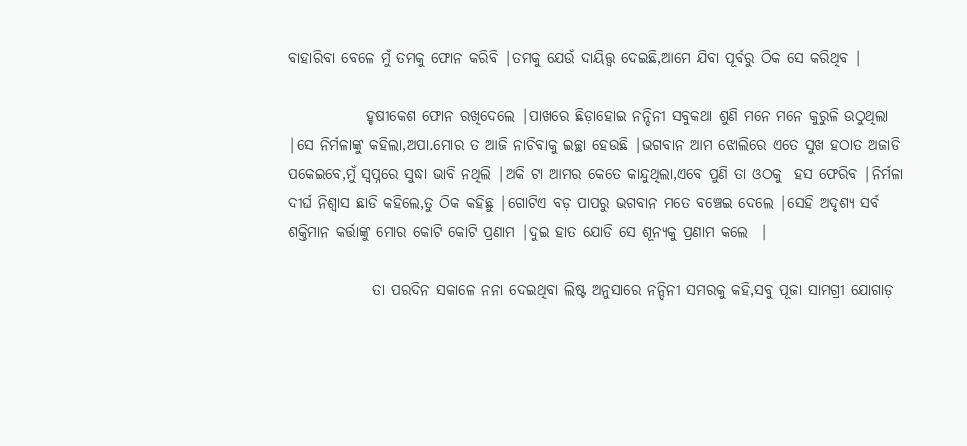ବାହାରିବା ବେଳେ ମୁଁ ତମକୁ ଫୋନ କରିବି |ତମକୁ ଯେଉଁ ଦାୟିତ୍ତ୍ୱ ଦେଇଛି,ଆମେ ଯିବା ପୂର୍ବରୁ ଠିକ ସେ କରିଥିବ |

             ହୃଷୀକେଶ ଫୋନ ରଖିଦେଲେ |ପାଖରେ ଛିଡ଼ାହୋଇ ନନ୍ଦିନୀ ସବୁକଥା ଶୁଣି ମନେ ମନେ କୁରୁଳି ଉଠୁଥିଲା |ସେ ନିର୍ମଳାଙ୍କୁ କହିଲା,ଅପା.ମୋର ତ ଆଜି ନାଚିବାକୁ ଇଚ୍ଛା ହେଉଛି |ଭଗବାନ ଆମ ଝୋଲିରେ ଏତେ ସୁଖ ହଠାତ ଅଜାଡି ପକେଇବେ,ମୁଁ ସ୍ୱପ୍ନରେ ସୁଦ୍ଧା ଭାବି ନଥିଲି |ଅକି ଟା ଆମର କେତେ କାନ୍ଦୁଥିଲା,ଏବେ ପୁଣି ତା ଓଠକୁ  ହସ ଫେରିବ |ନିର୍ମଳା ଦୀର୍ଘ ନିଶ୍ଵାସ ଛାଡି କହିଲେ,ତୁ ଠିକ କହିଛୁ |ଗୋଟିଏ ବଡ଼ ପାପରୁ ଭଗବାନ ମତେ ବଞ୍ଚେଇ ଦେଲେ |ସେହି ଅଦୃଶ୍ୟ ସର୍ବ ଶକ୍ତିମାନ କର୍ତ୍ତାଙ୍କୁ ମୋର କୋଟି କୋଟି ପ୍ରଣାମ |ଦୁଇ ହାତ ଯୋଡି ସେ ଶୂନ୍ୟକୁ ପ୍ରଣାମ କଲେ  |

              ତା ପରଦିନ ସକାଳେ ନନା ଦେଇଥିବା ଲିଷ୍ଟ ଅନୁସାରେ ନନ୍ଦିନୀ ସମରକୁ କହି,ସବୁ ପୂଜା ସାମଗ୍ରୀ ଯୋଗାଡ଼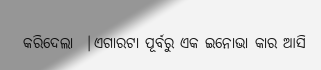କରିଦେଲା  |ଏଗାରଟା ପୂର୍ବରୁ ଏକ ଇନୋଭା କାର ଆସି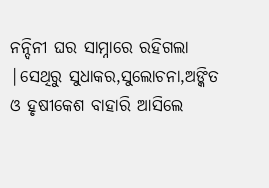ନନ୍ଦିନୀ ଘର ସାମ୍ନାରେ ରହିଗଲା |ସେଥିରୁ ସୁଧାକର,ସୁଲୋଚନା,ଅଙ୍କିତ ଓ ହୃଷୀକେଶ ବାହାରି ଆସିଲେ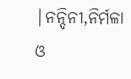|ନନ୍ଦିନୀ,ନିର୍ମଳା ଓ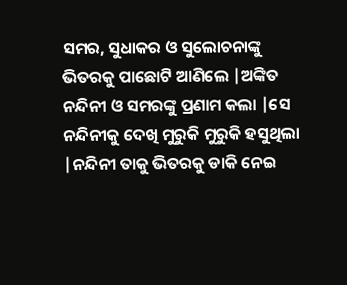ସମର, ସୁଧାକର ଓ ସୁଲୋଚନାଙ୍କୁ ଭିତରକୁ ପାଛୋଟି ଆଣିଲେ |ଅଙ୍କିତ ନନ୍ଦିନୀ ଓ ସମରଙ୍କୁ ପ୍ରଣାମ କଲା |ସେ ନନ୍ଦିନୀକୁ ଦେଖି ମୁରୁକି ମୁରୁକି ହସୁଥିଲା |ନନ୍ଦିନୀ ତାକୁ ଭିତରକୁ ଡାକି ନେଇ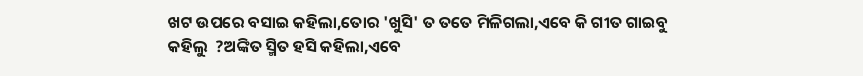ଖଟ ଉପରେ ବସାଇ କହିଲା,ତୋର 'ଖୁସି' ତ ତତେ ମିଳିଗଲା,ଏବେ କି ଗୀତ ଗାଇବୁ କହିଲୁ  ?ଅଙ୍କିତ ସ୍ମିତ ହସି କହିଲା,ଏବେ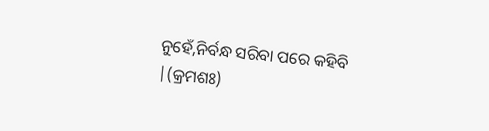ନୁହେଁ,ନିର୍ବନ୍ଧ ସରିବା ପରେ କହିବି |(କ୍ରମଶଃ)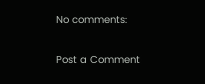No comments:

Post a Comment